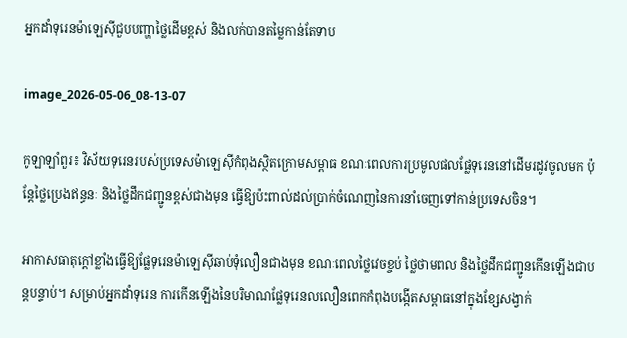អ្នកដាំទុរេនម៉ាឡេស៊ីជួបបញ្ហាថ្លៃដើមខ្ពស់ និងលក់បានតម្លៃកាន់តែទាប

image_2026-05-06_08-13-07

កូឡាឡាំពួរ៖ វិស័យទុរេនរបស់ប្រទេសម៉ាឡេស៊ីកំពុងស្ថិតក្រោមសម្ពាធ ខណៈពេលការប្រមូលផលផ្លែទុរេននៅដើមរដូវចូលមក ប៉ុន្តែថ្លៃប្រេងឥន្ធនៈ និងថ្លៃដឹកជញ្ជូនខ្ពស់ជាងមុន ធ្វើឱ្យប៉ះពាល់ដល់ប្រាក់ចំណេញនៃការនាំចេញទៅកាន់ប្រទេសចិន។

អាកាសធាតុក្តៅខ្លាំងធ្វើឱ្យផ្លែទុរេនម៉ាឡេស៊ីឆាប់ទុំលឿនជាងមុន ខណៈពេលថ្លៃវេចខ្ចប់ ថ្លៃថាមពល និងថ្លៃដឹកជញ្ជូនកើនឡើងជាបន្តបន្ទាប់។ សម្រាប់អ្នកដាំទុរេន ការកើនឡើងនៃបរិមាណផ្លែទុរេនលលឿនពេកកំពុងបង្កើតសម្ពាធនៅក្នុងខ្សែសង្វាក់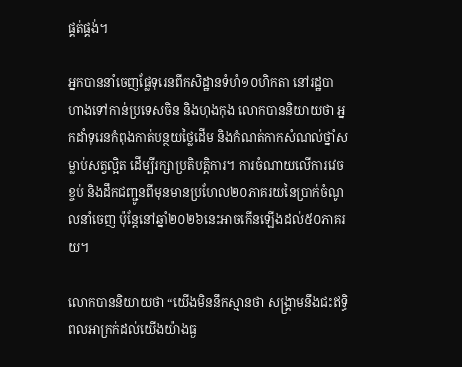ផ្គត់ផ្គង់។

អ្នកបាននាំចេញផ្លែទុរេនពីកសិដ្ឋានទំហំ១០ហិកតា នៅរដ្ឋបាហាងទៅកាន់ប្រទេសចិន និងហុងកុង លោកបាននិយាយថា អ្នកដាំទុរេនកំពុងកាត់បន្ថយថ្លៃដើម និងកំណត់កាកសំណល់ថ្នាំសម្លាប់សត្វល្អិត ដើម្បីរក្សាប្រតិបត្តិការ។ ការចំណាយលើការវេចខ្ចប់ និងដឹកជញ្ជូនពីមុនមានប្រហែល២០ភាគរយនៃប្រាក់ចំណូលនាំចេញ ប៉ុន្តែនៅឆ្នាំ២០២៦នេះអាចកើនឡើងដល់៥០ភាគរយ។

លោកបាននិយាយថា “យើងមិននឹកស្មានថា សង្រ្គាមនឹងជះឥទ្ធិពលអាក្រក់ដល់យើងយ៉ាងធ្ង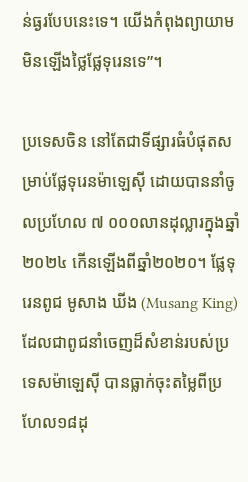ន់ធ្ងរបែបនេះទេ។ យើងកំពុងព្យាយាមមិនឡើងថ្លៃផ្លែទុរេនទេ”។

ប្រទេសចិន នៅតែជាទីផ្សារធំបំផុតសម្រាប់ផ្លែទុរេនម៉ាឡេស៊ី ដោយបាននាំចូលប្រហែល ៧ ០០០លានដុល្លារក្នុងឆ្នាំ២០២៤ កើនឡើងពីឆ្នាំ២០២០។ ផ្លែទុរេនពូជ មូសាង ឃីង (Musang King) ដែលជាពូជនាំចេញដ៏សំខាន់របស់ប្រទេសម៉ាឡេស៊ី បានធ្លាក់ចុះតម្លៃពីប្រហែល១៨ដុ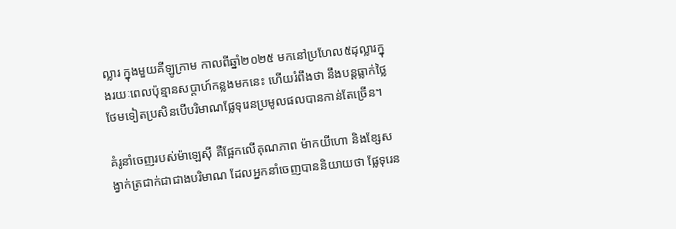ល្លារ ក្នុងមួយគីឡូក្រាម កាលពីឆ្នាំ២០២៥ មកនៅប្រហែល៥ដុល្លារក្នុងរយៈពេលប៉ុន្មានសប្តាហ៍កន្លងមកនេះ ហើយរំពឹងថា នឹងបន្តធ្លាក់ថ្លៃថែមទៀតប្រសិនបើបរិមាណផ្លែទុរេនប្រមូលផលបានកាន់តែច្រើន។

គំរូនាំចេញរបស់ម៉ាឡេស៊ី គឺផ្អែកលើគុណភាព ម៉ាកយីហោ និងខ្សែសង្វាក់ត្រជាក់ជាជាងបរិមាណ ដែលអ្នកនាំចេញបាននិយាយថា ផ្លែទុរេន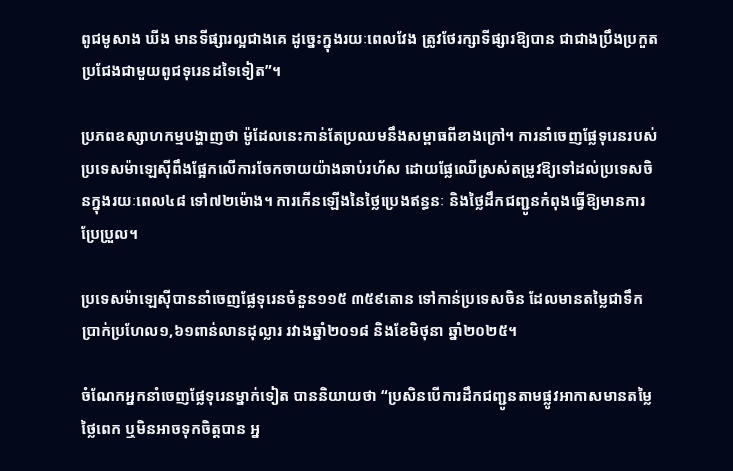ពូជមូសាង ឃីង មានទីផ្សារល្អជាងគេ ដូច្នេះក្នុងរយៈពេលវែង ត្រូវថែរក្សាទីផ្សារឱ្យបាន ជាជាងប្រឹងប្រកួតប្រជែងជាមួយពូជទុរេនដទៃទៀត”។

ប្រភពឧស្សាហកម្មបង្ហាញថា ម៉ូដែលនេះកាន់តែប្រឈមនឹងសម្ពាធពីខាងក្រៅ។ ការនាំចេញផ្លែទុរេនរបស់ប្រទេសម៉ាឡេស៊ីពឹងផ្អែកលើការចែកចាយយ៉ាងឆាប់រហ័ស ដោយផ្លែឈើស្រស់តម្រូវឱ្យទៅដល់ប្រទេសចិនក្នុងរយៈពេល៤៨ ទៅ៧២ម៉ោង។ ការកើនឡើងនៃថ្លៃប្រេងឥន្ធនៈ និងថ្លៃដឹកជញ្ជូនកំពុងធ្វើឱ្យមានការប្រែប្រួល។

ប្រទេសម៉ាឡេស៊ីបាននាំចេញផ្លែទុរេនចំនួន១១៥ ៣៥៩តោន ទៅកាន់ប្រទេសចិន ដែលមានតម្លៃជាទឹកប្រាក់ប្រហែល១,៦១ពាន់លានដុល្លារ រវាងឆ្នាំ២០១៨ និងខែមិថុនា ឆ្នាំ២០២៥។

ចំណែកអ្នកនាំចេញផ្លែទុរេនម្នាក់ទៀត បាននិយាយថា “ប្រសិនបើការដឹកជញ្ជូនតាមផ្លូវអាកាសមានតម្លៃថ្លៃពេក ឬមិនអាចទុកចិត្តបាន អ្ន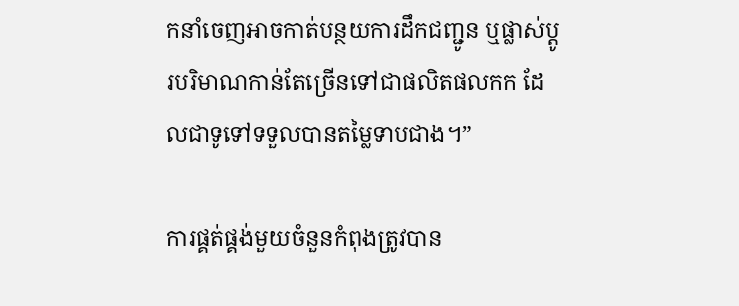កនាំចេញអាចកាត់បន្ថយការដឹកជញ្ជូន ឬផ្លាស់ប្តូរបរិមាណកាន់តែច្រើនទៅជាផលិតផលកក ដែលជាទូទៅទទួលបានតម្លៃទាបជាង។”

ការផ្គត់ផ្គង់មួយចំនួនកំពុងត្រូវបាន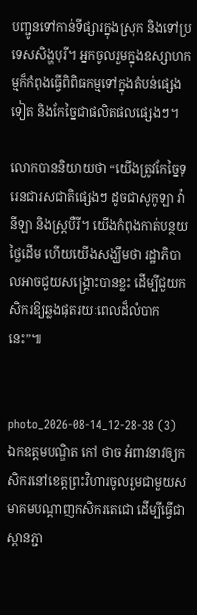បញ្ជូនទៅកាន់ទីផ្សារក្នុងស្រុក និងទៅប្រទេសសិង្ហបុរី។ អ្នកចូលរួមក្នុងឧស្សាហកម្មក៏កំពុងធ្វើពិពិធកម្មទៅក្នុងតំបន់ផ្សេងទៀត និងកែច្នៃជាផលិតផលផ្សេងៗ។

លោកបាននិយាយថា “យើងត្រូវកែច្នៃទុរេនជារសជាតិផ្សេងៗ ដូចជាសូកូឡា វ៉ានីឡា និងស្ត្របឺរី។ យើងកំពុងកាត់បន្ថយថ្លៃដើម ហើយយើងសង្ឃឹមថា រដ្ឋាភិបាលអាចជួយសង្គ្រោះបានខ្លះ ដើម្បីជួយកសិករឱ្យឆ្លងផុតរយៈពេលដ៏លំបាកនេះ”៕


photo_2026-08-14_12-28-38 (3)
ឯកឧត្តមបណ្ឌិត កៅ ថាច អំពាវនាវឲ្យកសិករនៅខេត្តព្រះវិហារចូលរួមជាមួយសមាគមបណ្តាញកសិករតេជោ ដើម្បីធ្វើជាស្ពានភ្ជា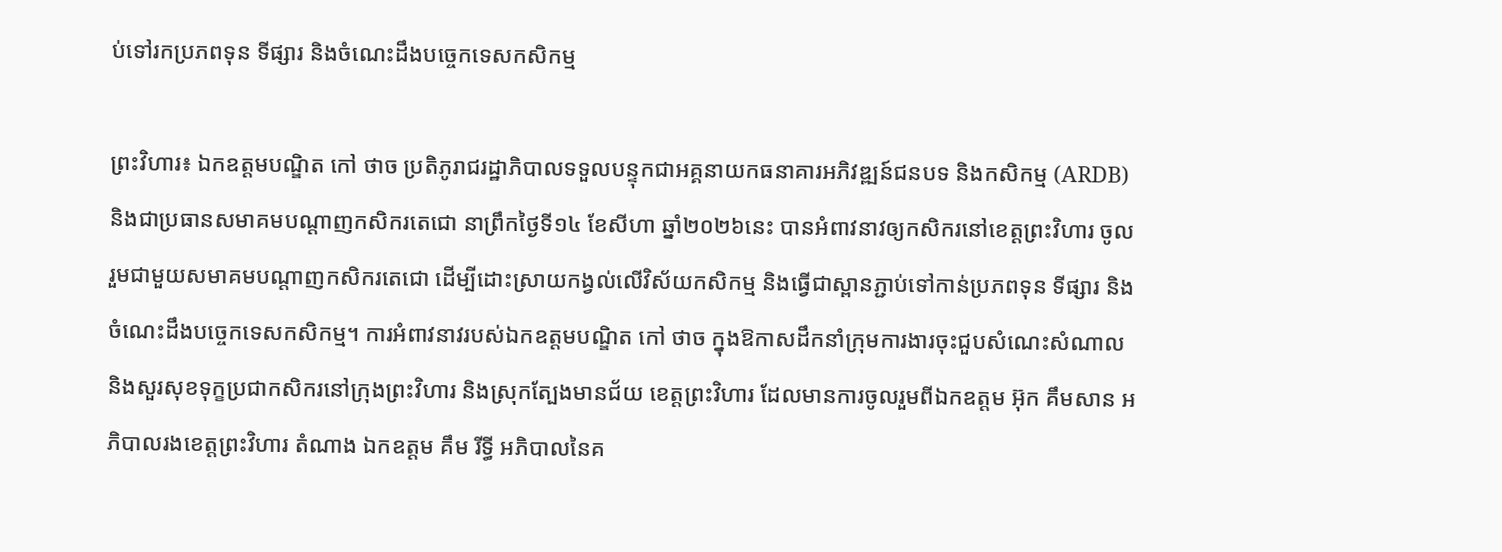ប់ទៅរកប្រភពទុន ទីផ្សារ និងចំណេះដឹងបច្ចេកទេសកសិកម្ម

ព្រះវិហារ៖ ឯកឧត្តមបណ្ឌិត កៅ ថាច ប្រតិភូរាជរដ្ឋាភិបាលទទួលបន្ទុកជាអគ្គនាយកធនាគារអភិវឌ្ឍន៍ជនបទ និងកសិកម្ម (ARDB) និងជាប្រធានសមាគមបណ្តាញកសិករតេជោ នាព្រឹកថ្ងៃទី១៤ ខែសីហា ឆ្នាំ២០២៦នេះ បានអំពាវនាវឲ្យកសិករនៅខេត្តព្រះវិហារ ចូលរួមជាមួយសមាគមបណ្តាញកសិករតេជោ ដើម្បីដោះស្រាយកង្វល់លើវិស័យកសិកម្ម និងធ្វើជាស្ពានភ្ជាប់ទៅកាន់ប្រភពទុន ទីផ្សារ និងចំណេះដឹងបច្ចេកទេសកសិកម្ម។ ការអំពាវនាវរបស់ឯកឧត្តមបណ្ឌិត កៅ ថាច ក្នុងឱកាសដឹកនាំក្រុមការងារចុះជួបសំណេះសំណាល និងសួរសុខទុក្ខប្រជាកសិករនៅក្រុងព្រះវិហារ និងស្រុកត្បែងមានជ័យ ខេត្តព្រះវិហារ ដែលមានការចូលរួមពីឯកឧត្តម អ៊ុក គឹមសាន អភិបាលរងខេត្តព្រះវិហារ តំណាង ឯកឧត្តម គឹម រីទ្ធី អភិបាលនៃគ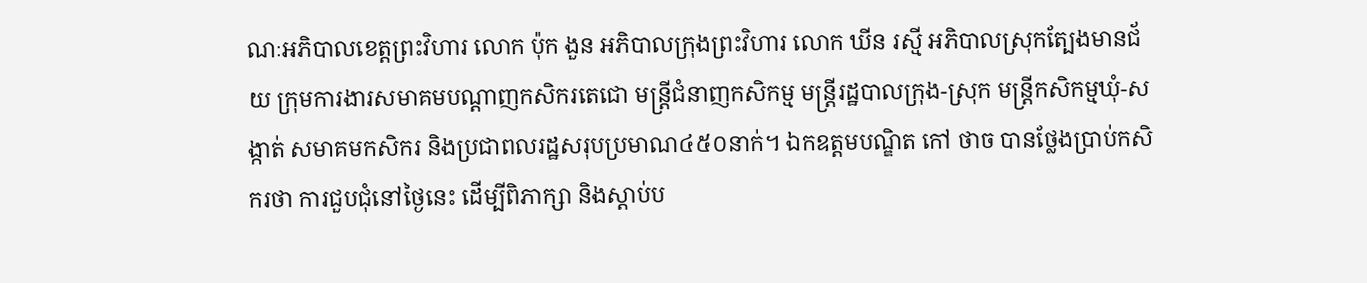ណៈអភិបាលខេត្តព្រះវិហារ លោក ប៉ុក ងួន អភិបាលក្រុងព្រះវិហារ លោក ឃីន រស្មី អភិបាលស្រុកត្បែងមានជ័យ ក្រុមការងារសមាគមបណ្តាញកសិករតេជោ មន្ត្រីជំនាញកសិកម្ម មន្ត្រីរដ្ឋបាលក្រុង-ស្រុក មន្ត្រីកសិកម្មឃុំ-សង្កាត់ សមាគមកសិករ និងប្រជាពលរដ្ឋសរុបប្រមាណ៤៥០នាក់។ ឯកឧត្តមបណ្ឌិត កៅ ថាច បានថ្លែងប្រាប់កសិករថា ការជួបជុំនៅថ្ងៃនេះ ដើម្បីពិភាក្សា និងស្តាប់ប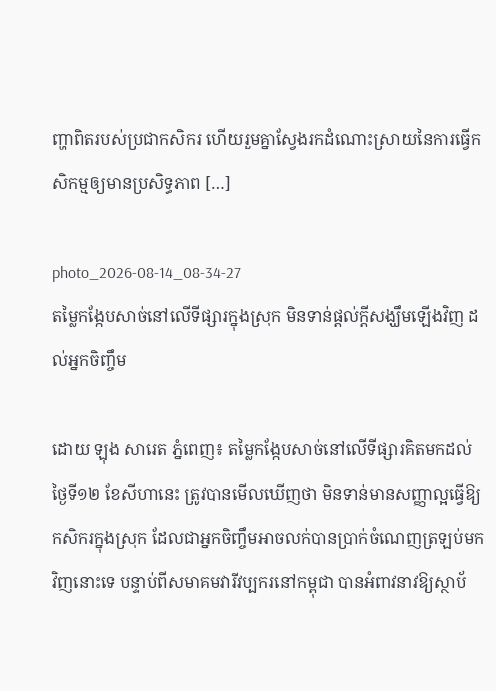ញ្ហាពិតរបស់ប្រជាកសិករ ហើយរួមគ្នាស្វែងរកដំណោះស្រាយនៃការធ្វើកសិកម្មឲ្យមានប្រសិទ្ធភាព […]

photo_2026-08-14_08-34-27
តម្លៃកង្កែបសាច់នៅលើទីផ្សារក្នុងស្រុក មិនទាន់ផ្តល់ក្តីសង្ឃឹមឡើងវិញ ដល់អ្នកចិញ្ចឹម

ដោយ ឡុង សារេត ភ្នំពេញ៖ តម្លៃកង្កែបសាច់នៅលើទីផ្សារគិតមកដល់ថ្ងៃទី១២ ខែសីហានេះ ត្រូវបានមើលឃើញថា មិនទាន់មានសញ្ញាល្អធ្វើឱ្យកសិករក្នុងស្រុក ដែលជាអ្នកចិញ្ចឹមអាចលក់បានប្រាក់ចំណេញត្រឡប់មកវិញនោះទេ បន្ទាប់ពីសមាគមវារីវប្បករនៅកម្ពុជា បានអំពាវនាវឱ្យស្ថាប័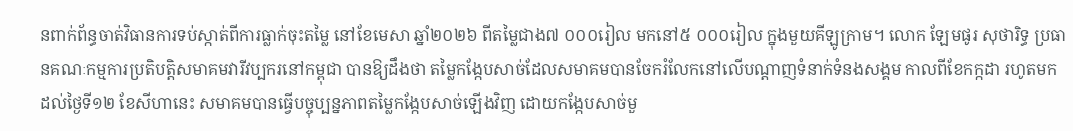នពាក់ព័ន្ធចាត់វិធានការទប់ស្កាត់ពីការធ្លាក់ចុះតម្លៃ នៅខែមេសា ឆ្នាំ២០២៦ ពីតម្លៃជាង៧ ០០០រៀល មកនៅ៥ ០០០រៀល ក្នុងមួយគីឡូក្រាម។ លោក ឡែមផូរ សុថារិទ្ធ ប្រធានគណៈកម្មការប្រតិបត្តិសមាគមវារីវប្បករនៅកម្ពុជា បានឱ្យដឹងថា តម្លៃកង្កែបសាច់ដែលសមាគមបានចែករំលែកនៅលើបណ្តាញទំនាក់ទំនងសង្គម កាលពីខែកក្កដា រហូតមកដល់ថ្ងៃទី១២ ខែសីហានេះ សមាគមបានធ្វើបច្ចុប្បន្នភាពតម្លៃកង្កែបសាច់ឡើងវិញ ដោយកង្កែបសាច់មួ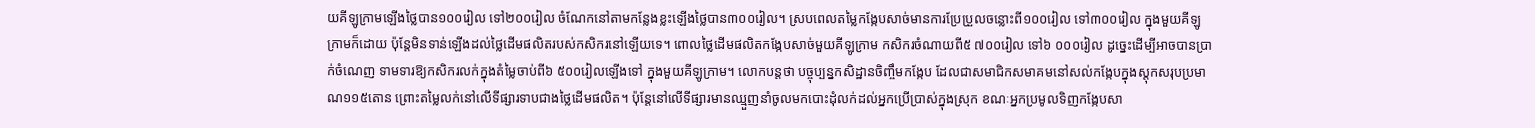យគីឡូក្រាមឡើងថ្លៃបាន១០០រៀល ទៅ២០០រៀល ចំណែកនៅតាមកន្លែងខ្លះឡើងថ្លៃបាន៣០០រៀល។ ស្របពេលតម្លៃកង្កែបសាច់មានការប្រែប្រួលចន្លោះពី១០០រៀល ទៅ៣០០រៀល ក្នុងមួយគីឡូក្រាមក៏ដោយ ប៉ុន្តែមិនទាន់ឡើងដល់ថ្លៃដើមផលិតរបស់កសិករនៅឡើយទេ។ ពោលថ្លៃដើមផលិតកង្កែបសាច់មួយគីឡូក្រាម កសិករចំណាយពី៥ ៧០០រៀល ទៅ៦ ០០០រៀល ដូច្នេះដើម្បីអាចបានប្រាក់ចំណេញ ទាមទារឱ្យកសិករលក់ក្នុងតំម្លៃចាប់ពី៦ ៥០០រៀលឡើងទៅ ក្នុងមួយគីឡូក្រាម។ លោកបន្តថា បច្ចុប្បន្នកសិដ្ឋានចិញ្ចឹមកង្កែប ដែលជាសមាជិកសមាគមនៅសល់កង្កែបក្នុងស្តុកសរុបប្រមាណ១១៥តោន ព្រោះតម្លៃលក់នៅលើទីផ្សារទាបជាងថ្លៃដើមផលិត។ ប៉ុន្តែនៅលើទីផ្សារមានឈ្មួញនាំចូលមកបោះដុំលក់ដល់អ្នកប្រើប្រាស់ក្នុងស្រុក ខណៈអ្នកប្រមូលទិញកង្កែបសា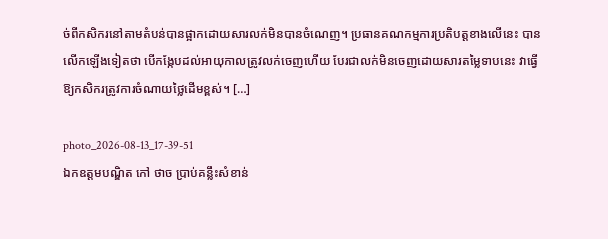ច់ពីកសិករនៅតាមតំបន់បានផ្អាកដោយសារលក់មិនបានចំណេញ។ ប្រធានគណកម្មការប្រតិបត្តខាងលើនេះ បានលើកឡើងទៀតថា បើកង្កែបដល់អាយុកាលត្រូវលក់ចេញហើយ បែរជាលក់មិនចេញដោយសារតម្លៃទាបនេះ វាធ្វើឱ្យកសិករត្រូវការចំណាយថ្លៃដើមខ្ពស់។ […]

photo_2026-08-13_17-39-51
ឯកឧត្តមបណ្ឌិត កៅ ថាច ប្រាប់គន្លឹះសំខាន់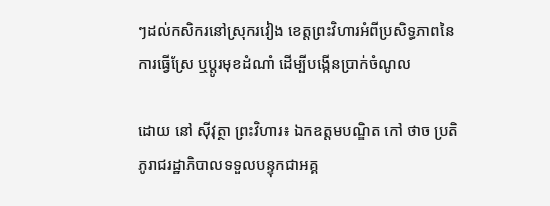ៗដល់កសិករនៅស្រុករវៀង ខេត្តព្រះវិហារអំពីប្រសិទ្ធភាពនៃការធ្វើស្រែ ឬប្តូរមុខដំណាំ ដើម្បីបង្កើនប្រាក់ចំណូល

ដោយ នៅ ស៊ីវុត្ថា ព្រះវិហារ៖ ឯកឧត្តមបណ្ឌិត កៅ ថាច ប្រតិភូរាជរដ្ឋាភិបាលទទួលបន្ទុកជាអគ្គ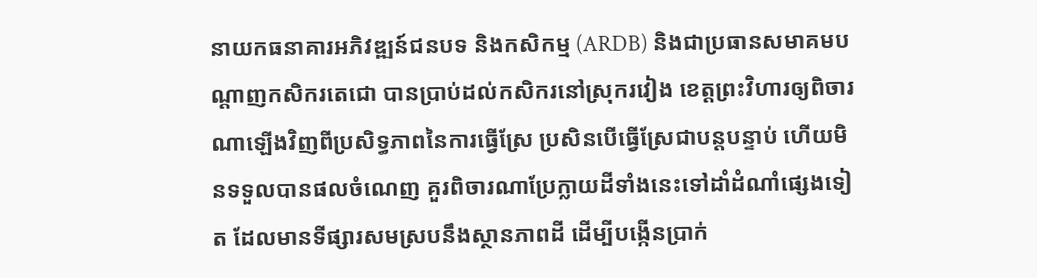នាយកធនាគារអភិវឌ្ឍន៍ជនបទ និងកសិកម្ម (ARDB) និងជាប្រធានសមាគមបណ្តាញកសិករតេជោ បានប្រាប់ដល់កសិករនៅស្រុករវៀង ខេត្តព្រះវិហារឲ្យពិចារណាឡើងវិញពីប្រសិទ្ធភាពនៃការធ្វើស្រែ ប្រសិនបើធ្វើស្រែជាបន្តបន្ទាប់ ហើយមិនទទួលបានផលចំណេញ គួរពិចារណាប្រែក្លាយដីទាំងនេះទៅដាំដំណាំផ្សេងទៀត ដែលមានទីផ្សារសមស្របនឹងស្ថានភាពដី ដើម្បីបង្កើនប្រាក់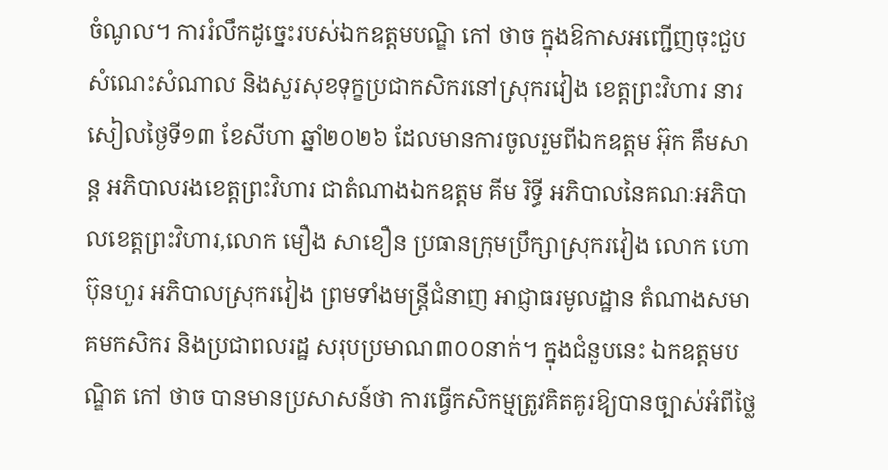ចំណូល។ ការរំលឹកដូច្នេះរបស់ឯកឧត្តមបណ្ឌិ កៅ ថាច ក្នុងឱកាសអញ្ជើញចុះជួបសំណេះសំណាល និងសួរសុខទុក្ខប្រជាកសិករនៅស្រុករវៀង ខេត្តព្រះវិហារ នារសៀលថ្ងៃទី១៣ ខែសីហា ឆ្នាំ២០២៦ ដែលមានការចូលរួមពីឯកឧត្តម អ៊ុក គឹមសាន្ត អភិបាលរងខេត្តព្រះវិហារ ជាតំណាងឯកឧត្តម គីម រិទ្ធី អភិបាលនៃគណៈអភិបាលខេត្តព្រះវិហារ,លោក មឿង សាខឿន ប្រធានក្រុមប្រឹក្សាស្រុករវៀង លោក ហោ ប៊ុនហួរ អភិបាលស្រុករវៀង ព្រមទាំងមន្ត្រីជំនាញ អាជ្ញាធរមូលដ្ឋាន តំណាងសមាគមកសិករ និងប្រជាពលរដ្ឋ សរុបប្រមាណ៣០០នាក់។ ក្នុងជំនួបនេះ ឯកឧត្តមបណ្ឌិត កៅ ថាច បានមានប្រសាសន៍ថា ការធ្វើកសិកម្មត្រូវគិតគូរឱ្យបានច្បាស់អំពីថ្លៃ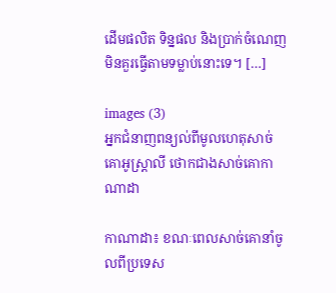ដើមផលិត ទិន្នផល និងប្រាក់ចំណេញមិនគួរធ្វើតាមទម្លាប់នោះទេ។ […]

images (3)
អ្នកជំនាញពន្យល់ពីមូលហេតុសាច់គោអូស្ត្រាលី ថោកជាងសាច់គោកាណាដា

កាណាដា៖ ខណៈពេលសាច់គោនាំចូលពីប្រទេស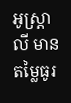អូស្ត្រាលី មានតម្លៃធូរ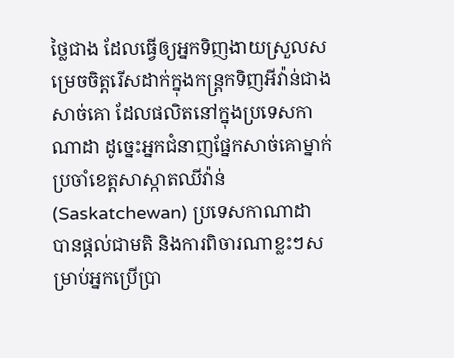ថ្លៃជាង ដែលធ្វើឲ្យអ្នកទិញងាយស្រួលសម្រេចចិត្តរើសដាក់ក្នុងកន្ត្រកទិញអីវ៉ាន់ជាងសាច់គោ ដែលផលិតនៅក្នុងប្រទេសកាណាដា ដូច្នេះអ្នកជំនាញផ្នែកសាច់គោម្នាក់ ប្រចាំខេត្តសាស្កាតឈីវ៉ាន់ (Saskatchewan) ប្រទេសកាណាដា បានផ្តល់ជាមតិ និងការពិចារណាខ្លះៗសម្រាប់អ្នកប្រើប្រា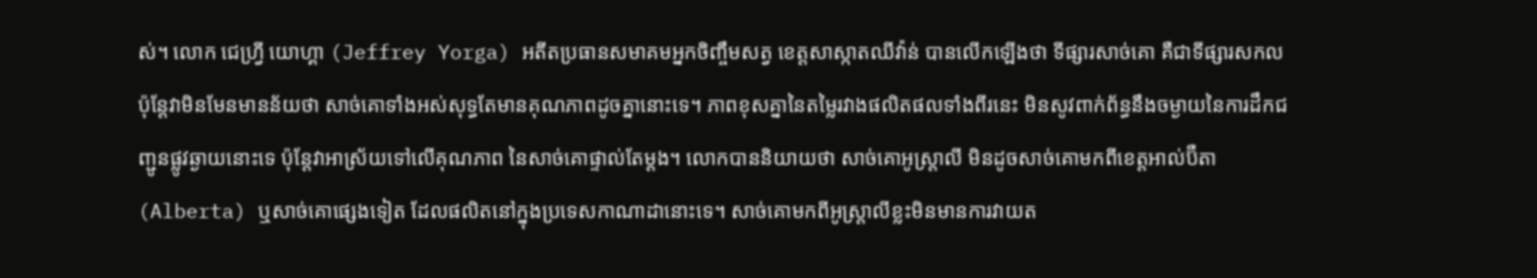ស់។ លោក ជេហ្វ្រី យោហ្គា (Jeffrey Yorga) អតីតប្រធានសមាគមអ្នកចិញ្ចឹមសត្វ ខេត្តសាស្កាតឈីវ៉ាន់ បានលើកឡើងថា ទីផ្សារសាច់គោ គឺជាទីផ្សារសកល ប៉ុន្តែវាមិនមែនមានន័យថា សាច់គោទាំងអស់សុទ្ធតែមានគុណភាពដូចគ្នានោះទេ។ ភាពខុសគ្នានៃតម្លៃរវាងផលិតផលទាំងពីរនេះ មិនសូវពាក់ព័ន្ធនឹងចម្ងាយនៃការដឹកជញ្ជូនផ្លូវឆ្ងាយនោះទេ ប៉ុន្តែវាអាស្រ័យទៅលើគុណភាព នៃសាច់គោផ្ទាល់តែម្តង។ លោកបាននិយាយថា សាច់គោអូស្ត្រាលី មិនដូចសាច់គោមកពីខេត្តអាល់ប៊ឺតា (Alberta) ឬសាច់គោផ្សេងទៀត ដែលផលិតនៅក្នុងប្រទេសកាណាដានោះទេ។ សាច់គោមកពីអូស្ត្រាលីខ្លះមិនមានការវាយត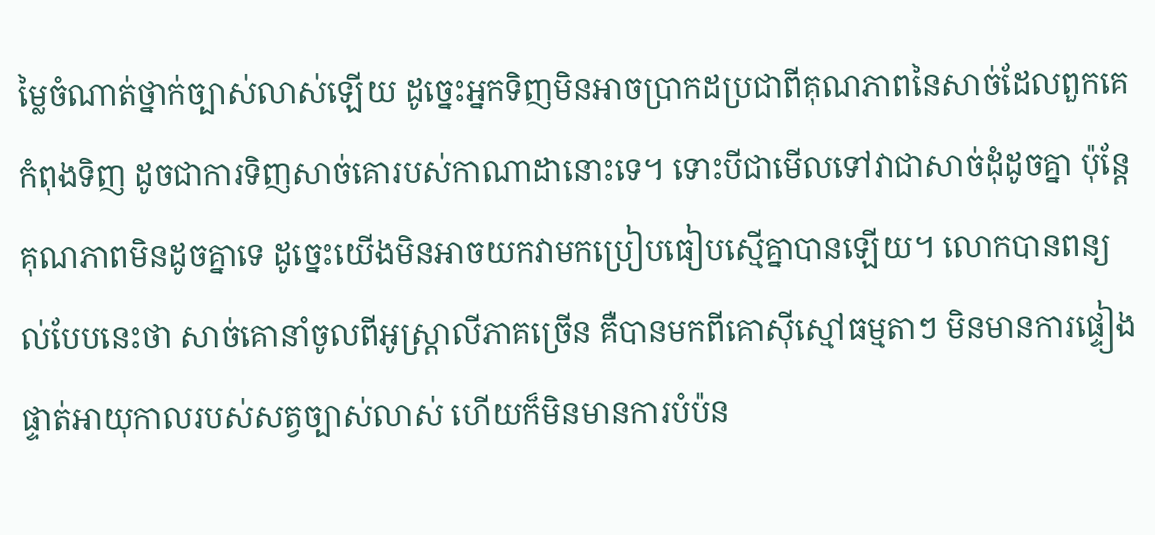ម្លៃចំណាត់ថ្នាក់ច្បាស់លាស់ឡើយ ដូច្នេះអ្នកទិញមិនអាចប្រាកដប្រជាពីគុណភាពនៃសាច់ដែលពួកគេកំពុងទិញ ដូចជាការទិញសាច់គោរបស់កាណាដានោះទេ។ ទោះបីជាមើលទៅវាជាសាច់ដុំដូចគ្នា ប៉ុន្តែគុណភាពមិនដូចគ្នាទេ ដូច្នេះយើងមិនអាចយកវាមកប្រៀបធៀបស្មើគ្នាបានឡើយ។ លោកបានពន្យល់បែបនេះថា សាច់គោនាំចូលពីអូស្ត្រាលីភាគច្រើន គឺបានមកពីគោស៊ីស្មៅធម្មតាៗ មិនមានការផ្ទៀងផ្ទាត់អាយុកាលរបស់សត្វច្បាស់លាស់ ហើយក៏មិនមានការបំប៉ន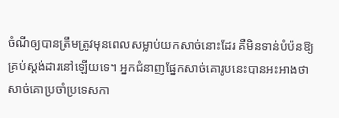ចំណីឲ្យបានត្រឹមត្រូវមុនពេលសម្លាប់យកសាច់នោះដែរ គឺមិនទាន់បំប៉នឱ្យគ្រប់ស្តង់ដារនៅឡើយទេ។ អ្នកជំនាញផ្នែកសាច់គោរូបនេះបានអះអាងថា សាច់គោប្រចាំប្រទេសកា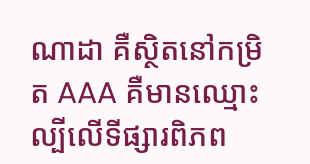ណាដា គឺស្ថិតនៅកម្រិត AAA គឺមានឈ្មោះល្បីលើទីផ្សារពិភព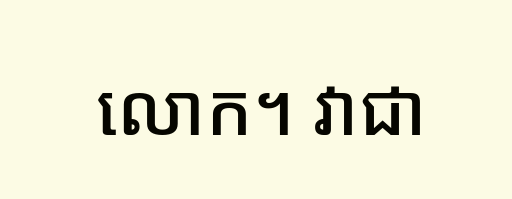លោក។ វាជា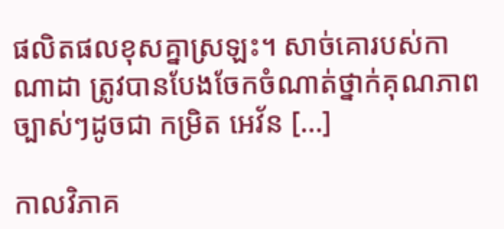ផលិតផលខុសគ្នាស្រឡះ។ សាច់គោរបស់កាណាដា ត្រូវបានបែងចែកចំណាត់ថ្នាក់គុណភាពច្បាស់ៗដូចជា កម្រិត អេវ័ន […]

កាលវិភាគ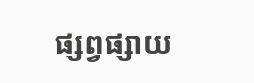ផ្សព្វផ្សាយ